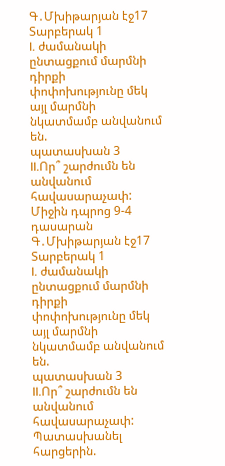Գ․Մխիթարյան էջ17
Տարբերակ 1
I. ժամանակի ընտացքում մարմնի դիրքի փոփոխությունը մեկ այլ մարմնի նկատմամբ անվանում են.
պատասխան 3
II.Որ՞ շարժումն են անվանում հավասարաչափ:
Միջին դպրոց 9-4 դասարան
Գ․Մխիթարյան էջ17
Տարբերակ 1
I. ժամանակի ընտացքում մարմնի դիրքի փոփոխությունը մեկ այլ մարմնի նկատմամբ անվանում են.
պատասխան 3
II.Որ՞ շարժումն են անվանում հավասարաչափ:
Պատասխանել հարցերին.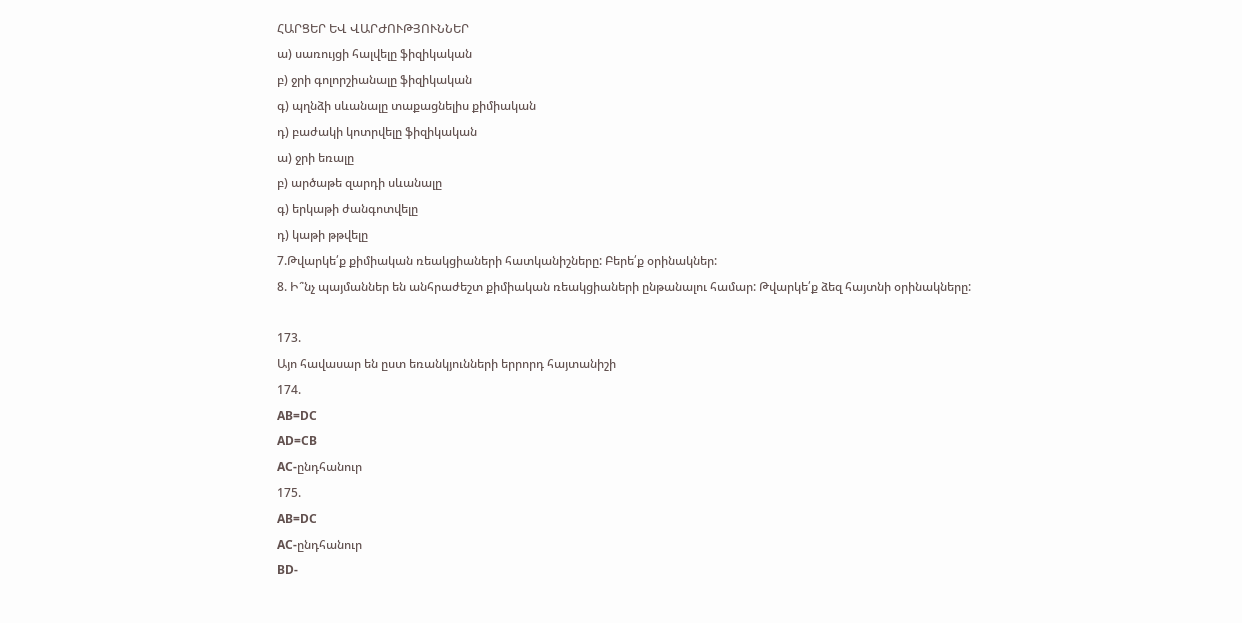ՀԱՐՑԵՐ ԵՎ ՎԱՐԺՈՒԹՅՈՒՆՆԵՐ
ա) սառույցի հալվելը ֆիզիկական
բ) ջրի գոլորշիանալը ֆիզիկական
գ) պղնձի սևանալը տաքացնելիս քիմիական
դ) բաժակի կոտրվելը ֆիզիկական
ա) ջրի եռալը
բ) արծաթե զարդի սևանալը
գ) երկաթի ժանգոտվելը
դ) կաթի թթվելը
7.Թվարկե՛ք քիմիական ռեակցիաների հատկանիշները: Բերե՛ք օրինակներ:
8. Ի՞նչ պայմաններ են անհրաժեշտ քիմիական ռեակցիաների ընթանալու համար: Թվարկե՛ք ձեզ հայտնի օրինակները:

173.
Այո հավասար են ըստ եռանկյունների երրորդ հայտանիշի
174.
AB=DC
AD=CB
AC-ընդհանուր
175.
AB=DC
AC-ընդհանուր
BD-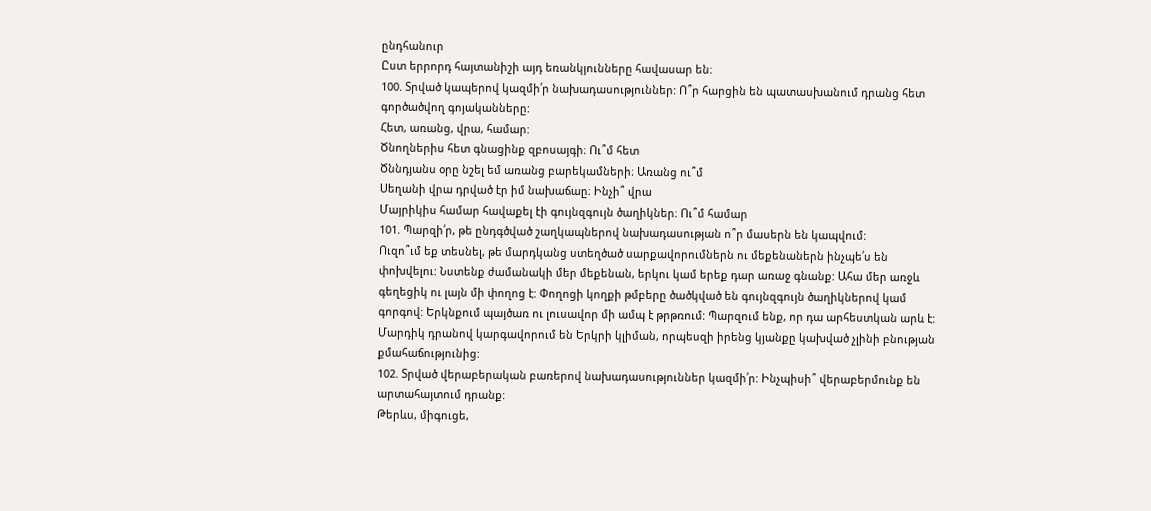ընդհանուր
Ըստ երրորդ հայտանիշի այդ եռանկյունները հավասար են։
100. Տրված կապերով կազմի՛ր նախադասություններ: Ո՞ր հարցին են պատասխանում դրանց հետ գործածվող գոյականները:
Հետ, առանց, վրա, համար:
Ծնողներիս հետ գնացինք զբոսայգի։ Ու՞մ հետ
Ծննդյանս օրը նշել եմ առանց բարեկամների։ Առանց ու՞մ
Սեղանի վրա դրված էր իմ նախաճաը։ Ինչի՞ վրա
Մայրիկիս համար հավաքել էի գույնզգույն ծաղիկներ։ Ու՞մ համար
101. Պարզի՛ր, թե ընդգծված շաղկապներով նախադասության ո՞ր մասերն են կապվում:
Ուզո՞ւմ եք տեսնել, թե մարդկանց ստեղծած սարքավորումներն ու մեքենաներն ինչպե՛ս են փոխվելու: Նստենք ժամանակի մեր մեքենան, երկու կամ երեք դար առաջ գնանք: Ահա մեր առջև գեղեցիկ ու լայն մի փողոց է: Փողոցի կողքի թմբերը ծածկված են գույնզգույն ծաղիկներով կամ գորգով: Երկնքում պայծառ ու լուսավոր մի ամպ է թրթռում: Պարզում ենք, որ դա արհեստկան արև է: Մարդիկ դրանով կարգավորում են Երկրի կլիման, որպեսզի իրենց կյանքը կախված չլինի բնության քմահաճությունից:
102. Տրված վերաբերական բառերով նախադասություններ կազմի՛ր: Ինչպիսի՞ վերաբերմունք են արտահայտում դրանք:
Թերևս, միգուցե,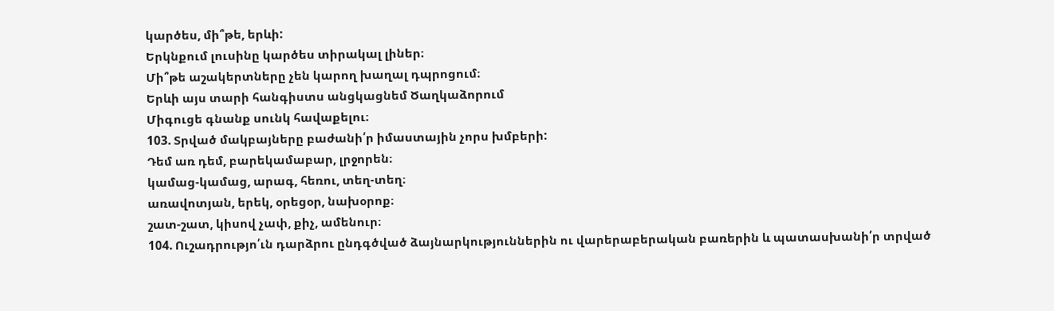կարծես, մի՞թե, երևի:
Երկնքում լուսինը կարծես տիրակալ լիներ։
Մի՞թե աշակերտները չեն կարող խաղալ դպրոցում։
Երևի այս տարի հանգիստս անցկացնեմ Ծաղկաձորում
Միգուցե գնանք սունկ հավաքելու։
103. Տրված մակբայները բաժանի՛ր իմաստային չորս խմբերի:
Դեմ առ դեմ, բարեկամաբար, լրջորեն։
կամաց-կամաց, արագ, հեռու, տեղ-տեղ։
առավոտյան, երեկ, օրեցօր, նախօրոք։
շատ-շատ, կիսով չափ, քիչ, ամենուր։
104. Ուշադրությո՛ւն դարձրու ընդգծված ձայնարկություններին ու վարերաբերական բառերին և պատասխանի՛ր տրված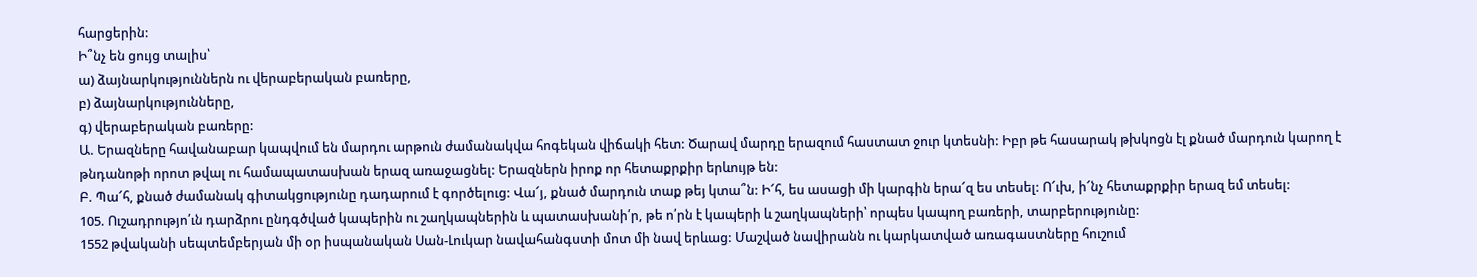հարցերին:
Ի՞նչ են ցույց տալիս՝
ա) ձայնարկություններն ու վերաբերական բառերը,
բ) ձայնարկությունները,
գ) վերաբերական բառերը:
Ա. Երազները հավանաբար կապվում են մարդու արթուն ժամանակվա հոգեկան վիճակի հետ: Ծարավ մարդը երազում հաստատ ջուր կտեսնի: Իբր թե հասարակ թխկոցն էլ քնած մարդուն կարող է թնդանոթի որոտ թվալ ու համապատասխան երազ առաջացնել: Երազներն իրոք որ հետաքրքիր երևույթ են:
Բ. Պա՜հ, քնած ժամանակ գիտակցությունը դադարում է գործելուց: Վա՜յ, քնած մարդուն տաք թեյ կտա՞ն: Ի՜հ, ես ասացի մի կարգին երա՜զ ես տեսել: Ո՜ւխ, ի՜նչ հետաքրքիր երազ եմ տեսել:
105. Ուշադրությո՛ւն դարձրու ընդգծված կապերին ու շաղկապներին և պատասխանի՛ր, թե ո՛րն է կապերի և շաղկապների՝ որպես կապող բառերի, տարբերությունը:
1552 թվականի սեպտեմբերյան մի օր իսպանական Սան-Լուկար նավահանգստի մոտ մի նավ երևաց: Մաշված նավիրանն ու կարկատված առագաստները հուշում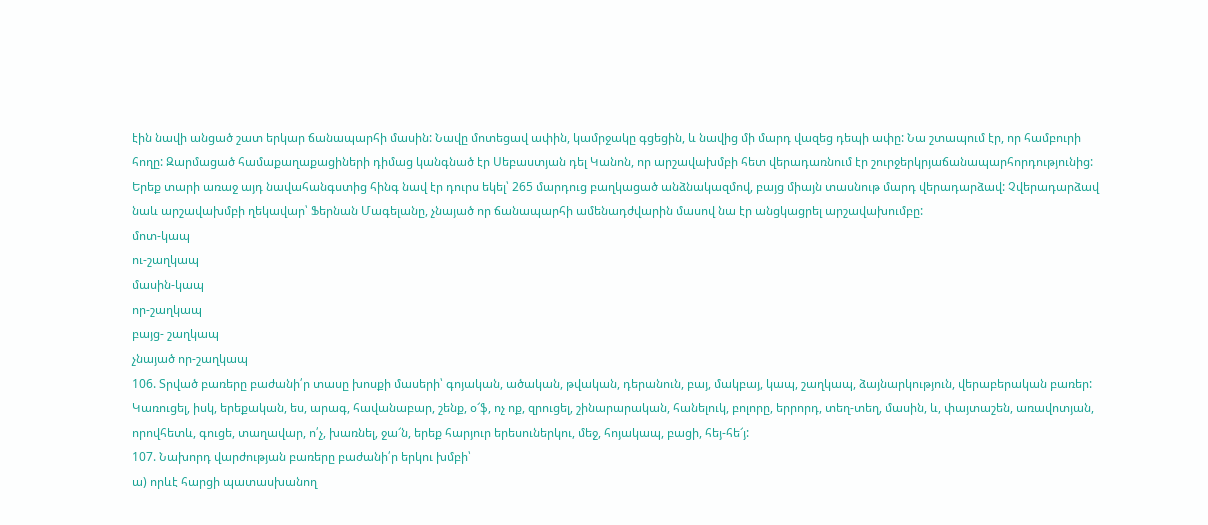էին նավի անցած շատ երկար ճանապարհի մասին: Նավը մոտեցավ ափին, կամրջակը գցեցին, և նավից մի մարդ վազեց դեպի ափը: Նա շտապում էր, որ համբուրի հողը: Զարմացած համաքաղաքացիների դիմաց կանգնած էր Սեբաստյան դել Կանոն, որ արշավախմբի հետ վերադառնում էր շուրջերկրյաճանապարհորդությունից: Երեք տարի առաջ այդ նավահանգստից հինգ նավ էր դուրս եկել՝ 265 մարդուց բաղկացած անձնակազմով, բայց միայն տասնութ մարդ վերադարձավ: Չվերադարձավ նաև արշավախմբի ղեկավար՝ Ֆերնան Մագելանը, չնայած որ ճանապարհի ամենադժվարին մասով նա էր անցկացրել արշավախումբը:
մոտ-կապ
ու-շաղկապ
մասին-կապ
որ-շաղկապ
բայց- շաղկապ
չնայած որ-շաղկապ
106. Տրված բառերը բաժանի՛ր տասը խոսքի մասերի՝ գոյական, ածական, թվական, դերանուն, բայ, մակբայ, կապ, շաղկապ, ձայնարկություն, վերաբերական բառեր:
Կառուցել, իսկ, երեքական, ես, արագ, հավանաբար, շենք, օ՜ֆ, ոչ ոք, զրուցել, շինարարական, հանելուկ, բոլորը, երրորդ, տեղ-տեղ, մասին, և, փայտաշեն, առավոտյան, որովհետև, գուցե, տաղավար, ո՛չ, խառնել, ջա՜ն, երեք հարյուր երեսուներկու, մեջ, հոյակապ, բացի, հեյ-հե՜յ:
107. Նախորդ վարժության բառերը բաժանի՛ր երկու խմբի՝
ա) որևէ հարցի պատասխանող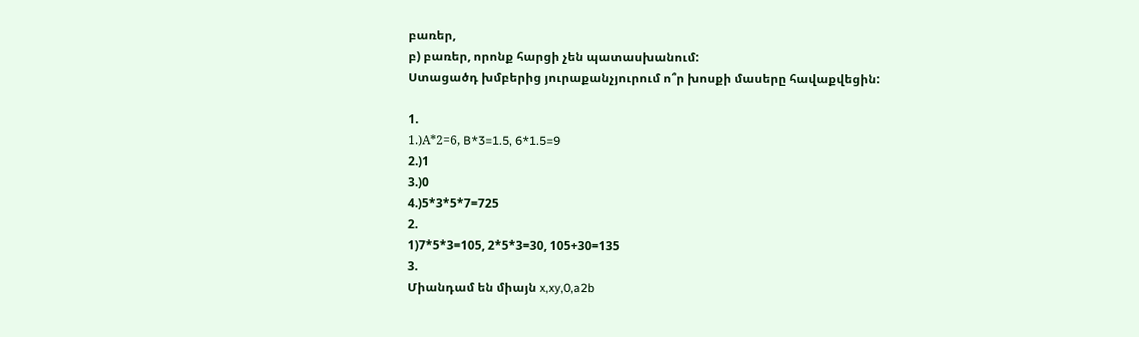բառեր,
բ) բառեր, որոնք հարցի չեն պատասխանում:
Ստացածդ խմբերից յուրաքանչյուրում ո՞ր խոսքի մասերը հավաքվեցին:

1.
1.)А*2=6, B*3=1.5, 6*1.5=9
2.)1
3.)0
4.)5*3*5*7=725
2.
1)7*5*3=105, 2*5*3=30, 105+30=135
3.
Միանդամ են միայն x,xy,0,a2b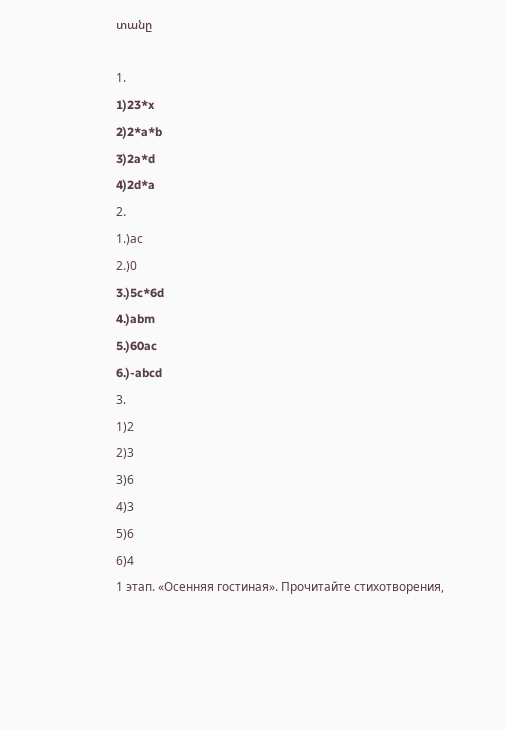տանը

1.
1)23*x
2)2*a*b
3)2a*d
4)2d*a
2.
1.)аc
2.)0
3.)5c*6d
4.)abm
5.)60ac
6.)-abcd
3.
1)2
2)3
3)6
4)3
5)6
6)4
1 этап. «Осенняя гостиная». Прочитайте стихотворения,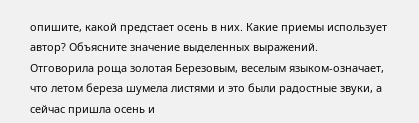опишите, какой предстает осень в них. Какие приемы использует автор? Объясните значение выделенных выражений.
Отговорила роща золотая Березовым, веселым языком-означает, что летом береза шумела листями и это были радостные звуки, а сейчас пришла осень и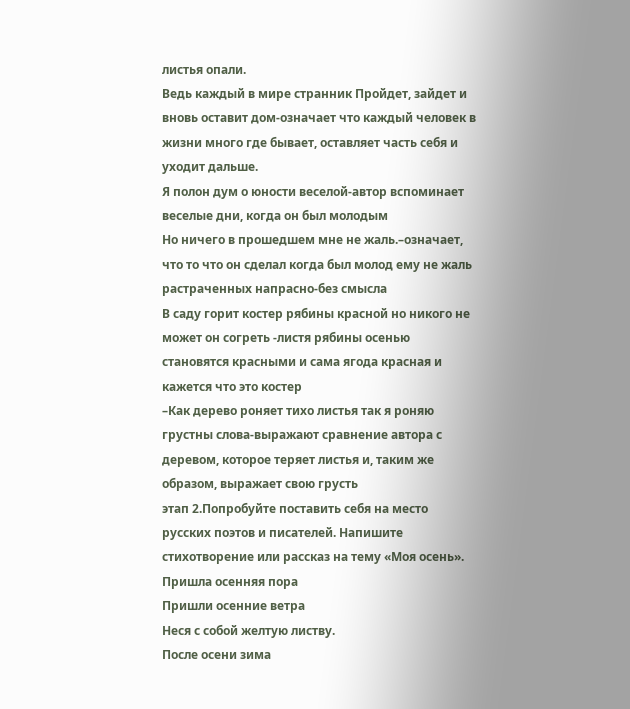листья опали.
Ведь каждый в мире странник Пройдет, зайдет и вновь оставит дом-означает что каждый человек в жизни много где бывает, оставляет часть себя и уходит дальше.
Я полон дум о юности веселой-автор вспоминает веселые дни, когда он был молодым
Но ничего в прошедшем мне не жаль.–означает, что то что он сделал когда был молод ему не жаль
растраченных напрасно-без смысла
В саду горит костер рябины красной но никого не может он согреть -листя рябины осенью становятся красными и сама ягода красная и кажется что это костер
–Как дерево роняет тихо листья так я роняю грустны слова-выражают сравнение автора с деревом, которое теряет листья и, таким же образом, выражает свою грусть
этап 2.Попробуйте поставить себя на место русских поэтов и писателей. Напишите стихотворение или рассказ на тему «Моя осень».
Пришла осенняя пора
Пришли осенние ветра
Неся с собой желтую листву.
После осени зима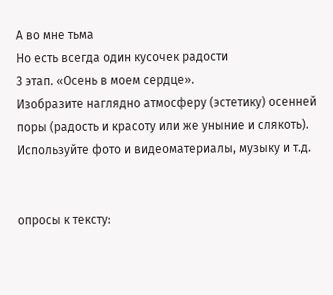А во мне тьма
Но есть всегда один кусочек радости
3 этап. «Осень в моем сердце».
Изобразите наглядно атмосферу (эстетику) осенней поры (радость и красоту или же уныние и слякоть). Используйте фото и видеоматериалы, музыку и т.д.


опросы к тексту: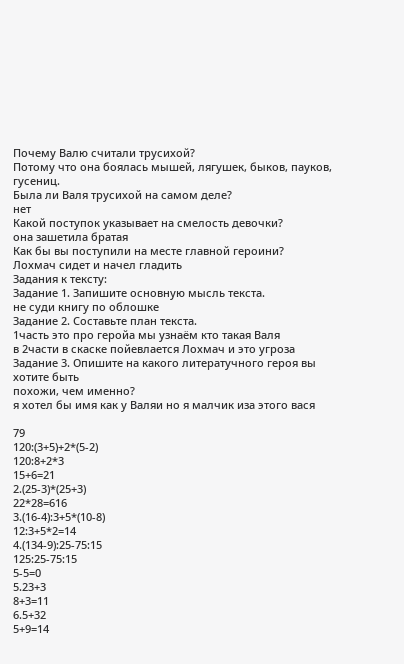Почему Валю считали трусихой?
Потому что она боялась мышей, лягушек, быков, пауков, гусениц.
Была ли Валя трусихой на самом деле?
нет
Какой поступок указывает на смелость девочки?
она зашетила братая
Как бы вы поступили на месте главной героини?
Лохмач сидет и начел гладить
Задания к тексту:
Задание 1. Запишите основную мысль текста.
не суди книгу по облошке
Задание 2. Составьте план текста.
1часть это про геройа мы узнаём кто такая Валя
в 2части в скаске пойевлается Лохмач и это угроза
Задание 3. Опишите на какого литератучного героя вы хотите быть
похожи, чем именно?
я хотел бы имя как у Валяи но я малчик иза этого вася

79
120:(3+5)+2*(5-2)
120:8+2*3
15+6=21
2.(25-3)*(25+3)
22*28=616
3.(16-4):3+5*(10-8)
12:3+5*2=14
4.(134-9):25-75:15
125:25-75:15
5-5=0
5.23+3
8+3=11
6.5+32
5+9=14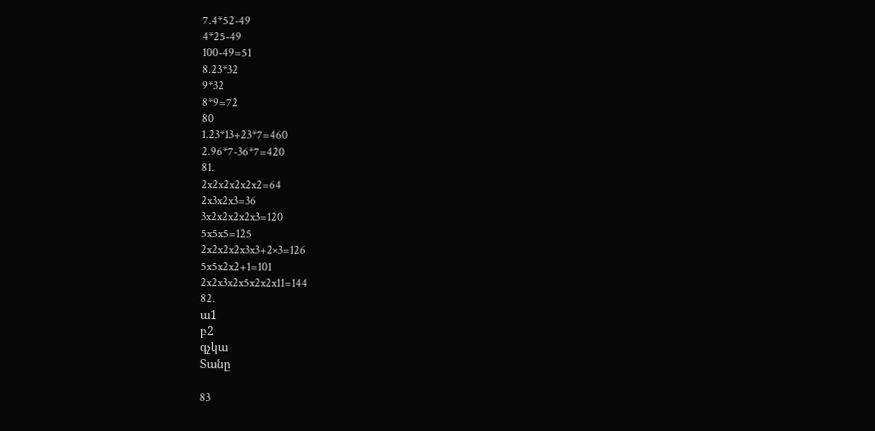7.4*52-49
4*25-49
100-49=51
8.23*32
9*32
8*9=72
80
1.23*13+23*7=460
2.96*7-36*7=420
81.
2x2x2x2x2x2=64
2x3x2x3=36
3x2x2x2x2x3=120
5x5x5=125
2x2x2x2x3x3+2×3=126
5x5x2x2+1=101
2x2x3x2x5x2x2x11=144
82.
ա1
բ2
գչկա
Տանը

83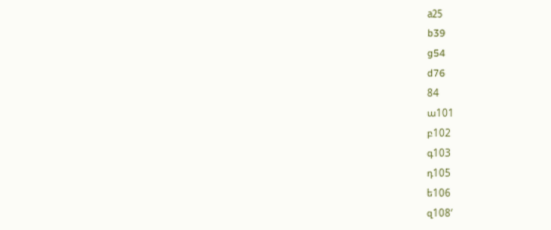а25
b39
g54
d76
84
ա101
բ102
գ103
դ105
ե106
զ108‘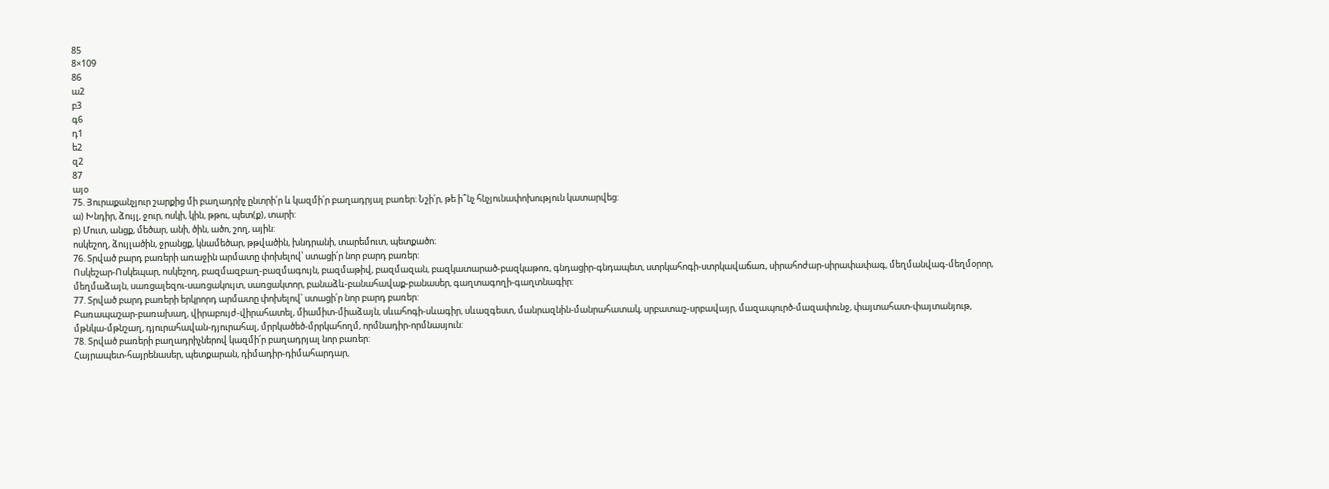85
8×109
86
ա2
բ3
գ6
դ1
ե2
զ2
87
այօ
75. Յուրաքանչյուր շարքից մի բաղադրիչ ընտրի՛ր և կազմի՛ր բաղադրյալ բառեր: Նշի՛ր, թե ի՞նչ հնչյունափոխություն կատարվեց:
ա) Խնդիր, ձույլ, ջուր, ոսկի, կին, թթու, պետ(ք), տարի:
բ) Մուտ, անցք, մեծար, անի, ծին, ածո, շող, ային:
ոսկեշող, ձույլածին, ջրանցք, կնամեծար, թթվածին, խնդրանի, տարեմուտ, պետքածո։
76. Տրված բարդ բառերի առաջին արմատը փոխելով՝ ստացի՛ր նոր բարդ բառեր:
Ոսկեշար-Ոսկեպար, ոսկեշող, բազմազբաղ-բազմագույն, բազմաթիվ, բազմազան, բազկատարած-բազկաթոռ, գնդացիր-գնդապետ, ստրկահոգի-ստրկավաճառ, սիրահոժար-սիրափափագ, մեղմանվագ-մեղմօրոր, մեղմաձայն, սառցալեզու-սառցակույտ, սառցակտոր, բանաձև-բանահավաք-բանասեր, գաղտագողի-գաղտնագիր:
77. Տրված բարդ բառերի երկրորդ արմատը փոխելով՝ ստացի՛ր նոր բարդ բառեր:
Բառապաշար-բառախաղ, վիրաբույժ-վիրահատել, միամիտ-միաձայն, սևահոգի-սևագիր, սևազգեստ, մանրազնին-մանրահատակ, սրբատաշ-սրբավայր, մազապուրծ-մազափունջ, փայտահատ-փայտանյութ, մթնկա-մթնշաղ, դյուրահավան-դյուրահալ, մրրկածեծ-մրրկահողմ, որմնադիր-որմնասյուն:
78. Տրված բառերի բաղադրիչներով կազմի՛ր բաղադրյալ նոր բառեր:
Հայրապետ-հայրենասեր, պետքարան, դիմադիր-դիմահարդար,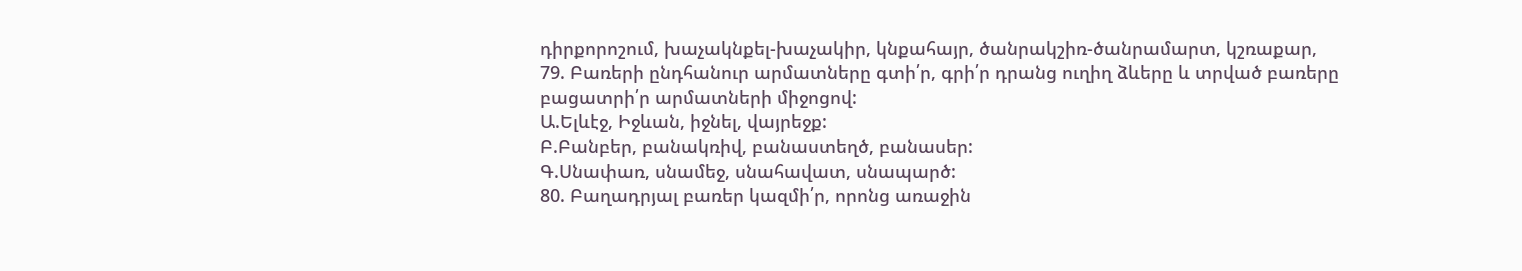դիրքորոշում, խաչակնքել-խաչակիր, կնքահայր, ծանրակշիռ-ծանրամարտ, կշռաքար,
79. Բառերի ընդհանուր արմատները գտի՛ր, գրի՛ր դրանց ուղիղ ձևերը և տրված բառերը բացատրի՛ր արմատների միջոցով:
Ա.Ելևէջ, Իջևան, իջնել, վայրեջք:
Բ.Բանբեր, բանակռիվ, բանաստեղծ, բանասեր:
Գ.Սնափառ, սնամեջ, սնահավատ, սնապարծ:
80. Բաղադրյալ բառեր կազմի՛ր, որոնց առաջին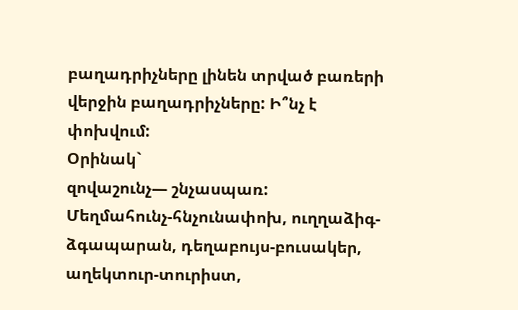բաղադրիչները լինեն տրված բառերի վերջին բաղադրիչները: Ի՞նչ է փոխվում:
Օրինակ`
զովաշունչ— շնչասպառ:
Մեղմահունչ-հնչունափոխ, ուղղաձիգ-ձգապարան, դեղաբույս-բուսակեր, աղեկտուր-տուրիստ,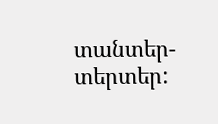տանտեր-տերտեր: